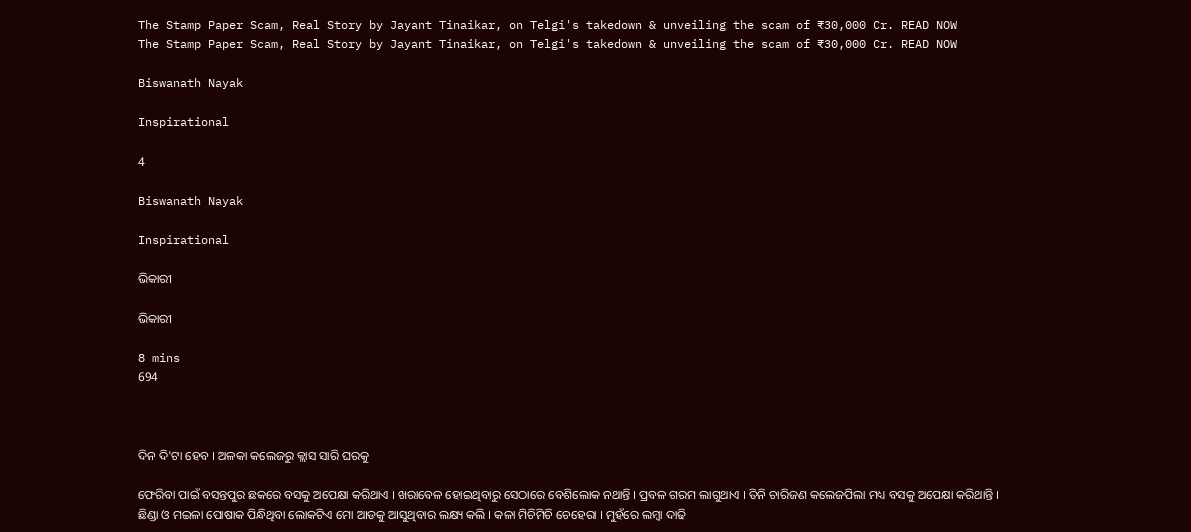The Stamp Paper Scam, Real Story by Jayant Tinaikar, on Telgi's takedown & unveiling the scam of ₹30,000 Cr. READ NOW
The Stamp Paper Scam, Real Story by Jayant Tinaikar, on Telgi's takedown & unveiling the scam of ₹30,000 Cr. READ NOW

Biswanath Nayak

Inspirational

4

Biswanath Nayak

Inspirational

ଭିକାରୀ

ଭିକାରୀ

8 mins
694



ଦିନ ଦି'ଟା ହେବ । ଅଳକା କଲେଜରୁ କ୍ଲାସ ସାରି ଘରକୁ

ଫେରିବା ପାଇଁ ବସନ୍ତପୁର ଛକରେ ବସକୁ ଅପେକ୍ଷା କରିଥାଏ । ଖରାବେଳ ହୋଇଥିବାରୁ ସେଠାରେ ବେଶିଲୋକ ନଥାନ୍ତି । ପ୍ରବଳ ଗରମ ଲାଗୁଥାଏ । ତିନି ଚାରିଜଣ କଲେଜପିଲା ମଧ୍ୟ ବସକୁ ଅପେକ୍ଷା କରିଥାନ୍ତି । ଛିଣ୍ଡା ଓ ମଇଳା ପୋଷାକ ପିନ୍ଧିଥିବା ଲୋକଟିଏ ମୋ ଆଡକୁ ଆସୁଥିବାର ଲକ୍ଷ୍ୟ କଲି । କଳା ମିଚିମିଚି ଚେହେରା । ମୁହଁରେ ଲମ୍ବା ଦାଢି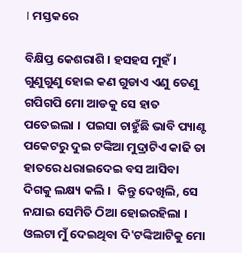। ମସ୍ତକରେ

ବିକ୍ଷିପ୍ତ କେଶରାଶି । ହସହସ ମୁହଁ । ଗୁଣୁଗୁଣୁ ହୋଇ କଣ ଗୁଡାଏ ଏଣୁ ତେଣୁ ଗପିଗପି ମୋ ଆଡକୁ ସେ ହାତ ପତେଇଲା ।  ପଇସା ଚାହୁଁଛି ଭାବି ପ୍ୟାଣ୍ଟ ପକେଟରୁ ଦୁଇ ଟଙ୍କିଆ ମୁଦ୍ରାଟିଏ କାଢି ତା ହାତରେ ଧରାଇଦେଇ ବସ ଆସିବା ଦିଗକୁ ଲକ୍ଷ୍ୟ କଲି ।  କିନ୍ତୁ ଦେଖିଲି, ସେ ନଯାଇ ସେମିତି ଠିଆ ହୋଇରହିଲା । ଓଲଟା ମୁଁ ଦେଇଥିବା ଦି'ଟଙ୍କିଆଟିକୁ ମୋ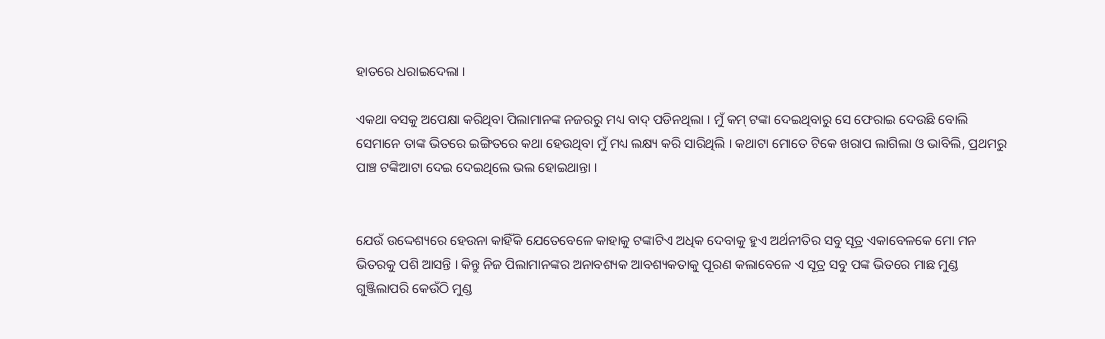ହାତରେ ଧରାଇଦେଲା ।

ଏକଥା ବସକୁ ଅପେକ୍ଷା କରିଥିବା ପିଲାମାନଙ୍କ ନଜରରୁ ମଧ୍ୟ ବାଦ୍ ପଡିନଥିଲା । ମୁଁ କମ୍ ଟଙ୍କା ଦେଇଥିବାରୁ ସେ ଫେରାଇ ଦେଉଛି ବୋଲି ସେମାନେ ତାଙ୍କ ଭିତରେ ଇଙ୍ଗିତରେ କଥା ହେଉଥିବା ମୁଁ ମଧ୍ୟ ଲକ୍ଷ୍ୟ କରି ସାରିଥିଲି । କଥାଟା ମୋତେ ଟିକେ ଖରାପ ଲାଗିଲା ଓ ଭାବିଲି, ପ୍ରଥମରୁ ପାଞ୍ଚ ଟଙ୍କିଆଟା ଦେଇ ଦେଇଥିଲେ ଭଲ ହୋଇଥାନ୍ତା ।


ଯେଉଁ ଉଦ୍ଦେଶ୍ୟରେ ହେଉନା କାହିଁକି ଯେତେବେଳେ କାହାକୁ ଟଙ୍କାଟିଏ ଅଧିକ ଦେବାକୁ ହୁଏ ଅର୍ଥନୀତିର ସବୁ ସୂତ୍ର ଏକାବେଳକେ ମୋ ମନ ଭିତରକୁ ପଶି ଆସନ୍ତି । କିନ୍ତୁ ନିଜ ପିଲାମାନଙ୍କର ଅନାବଶ୍ୟକ ଆବଶ୍ୟକତାକୁ ପୂରଣ କଲାବେଳେ ଏ ସୂତ୍ର ସବୁ ପଙ୍କ ଭିତରେ ମାଛ ମୁଣ୍ଡ ଗୁଞ୍ଜିଲାପରି କେଉଁଠି ମୁଣ୍ଡ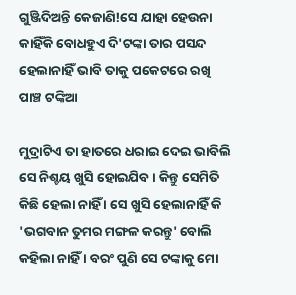ଗୁଞ୍ଜିଦିଅନ୍ତି କେଜାଣି!ସେ ଯାହା ହେଉନା କାହିଁକି ବୋଧହୁଏ ଦି'ଟଙ୍କା ତାର ପସନ୍ଦ ହେଲାନାହିଁ ଭାବି ତାକୁ ପକେଟରେ ରଖି ପାଞ୍ଚ ଟଙ୍କିଆ

ମୁଦ୍ରାଟିଏ ତା ହାତରେ ଧରାଇ ଦେଇ ଭାବିଲି ସେ ନିଶ୍ଚୟ ଖୁସି ହୋଇଯିବ । କିନ୍ତୁ ସେମିତି କିଛି ହେଲା ନାହିଁ । ସେ ଖୁସି ହେଲାନାହିଁ କି 'ଭଗବାନ ତୁମର ମଙ୍ଗଳ କରନ୍ତୁ' ବୋଲି କହିଲା ନାହିଁ । ବରଂ ପୁଣି ସେ ଟଙ୍କାକୁ ମୋ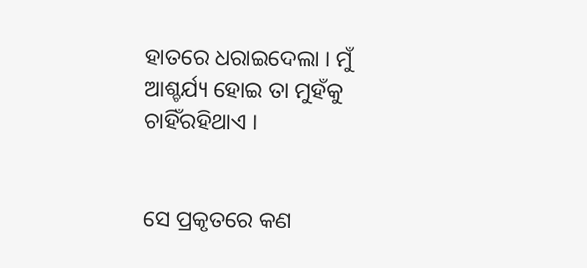ହାତରେ ଧରାଇଦେଲା । ମୁଁ ଆଶ୍ଚର୍ଯ୍ୟ ହୋଇ ତା ମୁହଁକୁ ଚାହିଁରହିଥାଏ ।


ସେ ପ୍ରକୃତରେ କଣ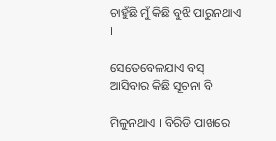ଚାହୁଁଛି ମୁଁ କିଛି ବୁଝି ପାରୁନଥାଏ ।

ସେତେବେଳଯାଏ ବସ୍ ଆସିବାର କିଛି ସୂଚନା ବି

ମିଳୁନଥାଏ । ବିରିଡି ପାଖରେ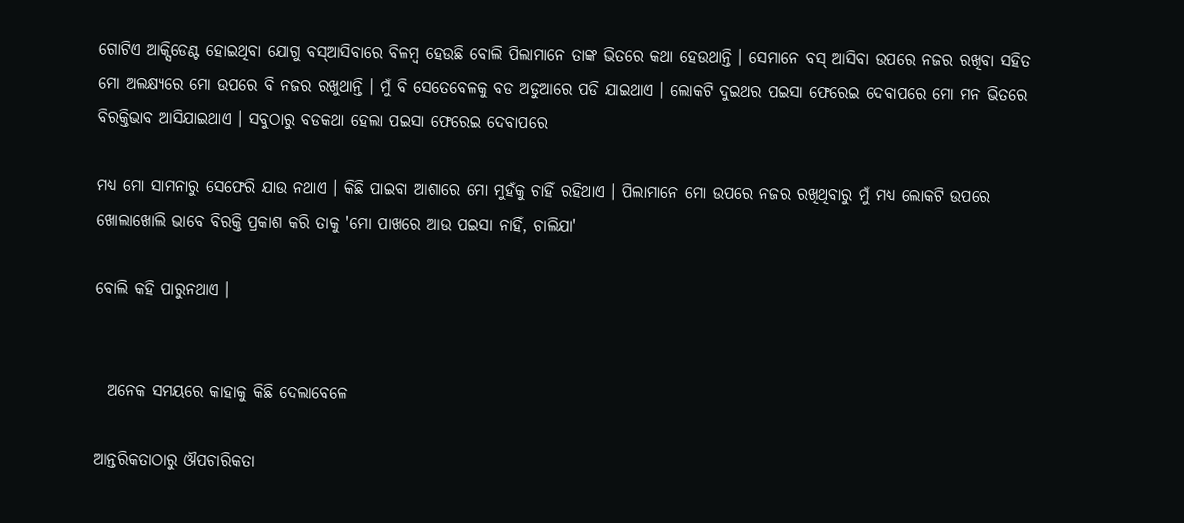ଗୋଟିଏ ଆକ୍ସିଡେଣ୍ଟ ହୋଇଥିବା ଯୋଗୁ ବସ୍ଆସିବାରେ ବିଳମ୍ବ ହେଉଛି ବୋଲି ପିଲାମାନେ ତାଙ୍କ ଭିତରେ କଥା ହେଉଥାନ୍ତି । ସେମାନେ ବସ୍ ଆସିବା ଉପରେ ନଜର ରଖିବା ସହିତ ମୋ ଅଲକ୍ଷ୍ୟରେ ମୋ ଉପରେ ବି ନଜର ରଖୁଥାନ୍ତି । ମୁଁ ବି ସେତେବେଳକୁ ବଡ ଅଡୁଆରେ ପଡି ଯାଇଥାଏ । ଲୋକଟି ଦୁଇଥର ପଇସା ଫେରେଇ ଦେବାପରେ ମୋ ମନ ଭିତରେ ବିରକ୍ତିଭାବ ଆସିଯାଇଥାଏ । ସବୁଠାରୁ ବଡକଥା ହେଲା ପଇସା ଫେରେଇ ଦେବାପରେ

ମଧ୍ୟ ମୋ ସାମନାରୁ ସେଫେରି ଯାଉ ନଥାଏ । କିଛି ପାଇବା ଆଶାରେ ମୋ ମୁହଁକୁ ଚାହିଁ ରହିଥାଏ । ପିଲାମାନେ ମୋ ଉପରେ ନଜର ରଖିଥିବାରୁ ମୁଁ ମଧ୍ୟ ଲୋକଟି ଉପରେ ଖୋଲାଖୋଲି ଭାବେ ବିରକ୍ତି ପ୍ରକାଶ କରି ତାକୁ 'ମୋ ପାଖରେ ଆଉ ପଇସା ନାହିଁ, ଚାଲିଯା'

ବୋଲି କହି ପାରୁନଥାଏ ।


  ଅନେକ ସମୟରେ କାହାକୁ କିଛି ଦେଲାବେଳେ

ଆନ୍ତରିକତାଠାରୁ ଔପଚାରିକତା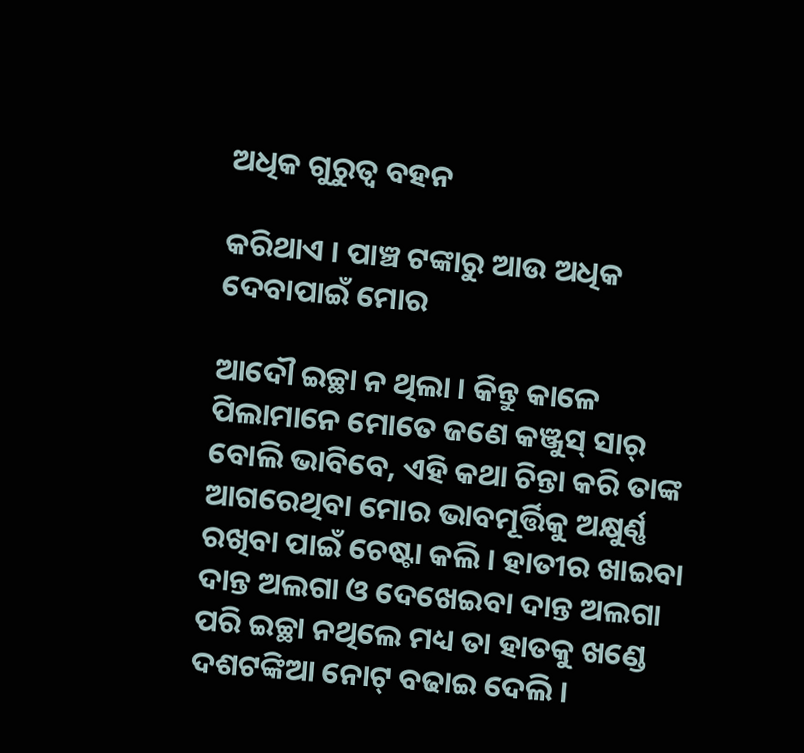ଅଧିକ ଗୁରୁତ୍ୱ ବହନ

କରିଥାଏ । ପାଞ୍ଚ ଟଙ୍କାରୁ ଆଉ ଅଧିକ ଦେବାପାଇଁ ମୋର

ଆଦୌ ଇଚ୍ଛା ନ ଥିଲା । କିନ୍ତୁ କାଳେ ପିଲାମାନେ ମୋତେ ଜଣେ କଞ୍ଜୁସ୍ ସାର୍ ବୋଲି ଭାବିବେ, ଏହି କଥା ଚିନ୍ତା କରି ତାଙ୍କ ଆଗରେଥିବା ମୋର ଭାବମୂର୍ତ୍ତିକୁ ଅକ୍ଷୁର୍ଣ୍ଣ ରଖିବା ପାଇଁ ଚେଷ୍ଟା କଲି । ହାତୀର ଖାଇବା ଦାନ୍ତ ଅଲଗା ଓ ଦେଖେଇବା ଦାନ୍ତ ଅଲଗା ପରି ଇଚ୍ଛା ନଥିଲେ ମଧ୍ୟ ତା ହାତକୁ ଖଣ୍ଡେ ଦଶଟଙ୍କିଆ ନୋଟ୍ ବଢାଇ ଦେଲି ।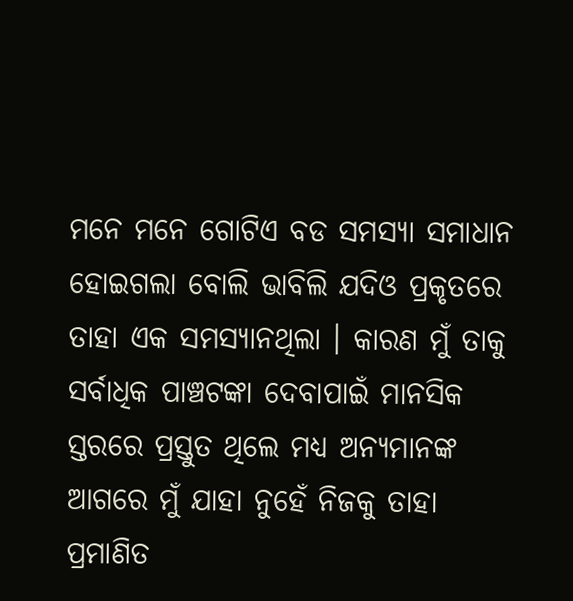ମନେ ମନେ ଗୋଟିଏ ବଡ ସମସ୍ୟା ସମାଧାନ ହୋଇଗଲା ବୋଲି ଭାବିଲି ଯଦିଓ ପ୍ରକୃତରେ ତାହା ଏକ ସମସ୍ୟାନଥିଲା । କାରଣ ମୁଁ ତାକୁ ସର୍ବାଧିକ ପାଞ୍ଚଟଙ୍କା ଦେବାପାଇଁ ମାନସିକ ସ୍ତରରେ ପ୍ରସ୍ତୁତ ଥିଲେ ମଧ୍ୟ ଅନ୍ୟମାନଙ୍କ ଆଗରେ ମୁଁ ଯାହା ନୁହେଁ ନିଜକୁ ତାହା ପ୍ରମାଣିତ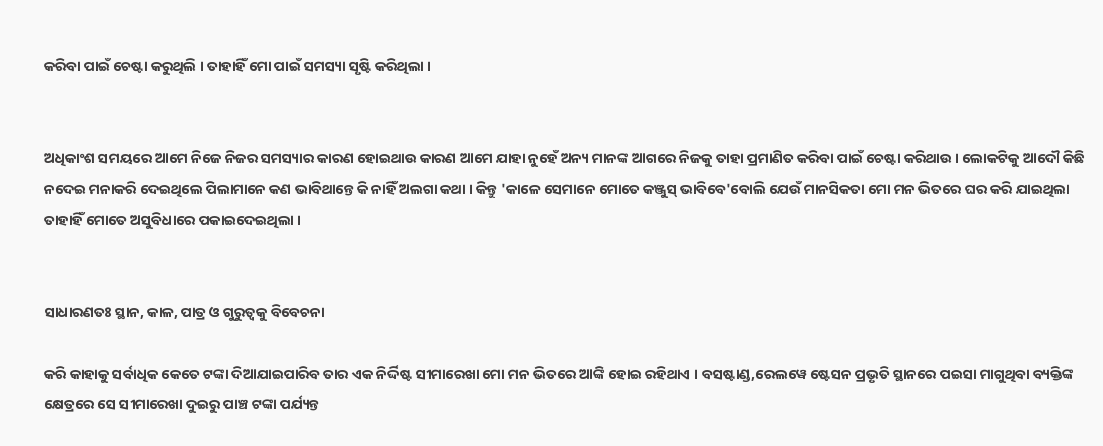କରିବା ପାଇଁ ଚେଷ୍ଟା କରୁଥିଲି । ତାହାହିଁ ମୋ ପାଇଁ ସମସ୍ୟା ସୃଷ୍ଟି କରିଥିଲା ।


ଅଧିକାଂଶ ସମୟରେ ଆମେ ନିଜେ ନିଜର ସମସ୍ୟାର କାରଣ ହୋଇଥାଉ କାରଣ ଆମେ ଯାହା ନୁହେଁ ଅନ୍ୟ ମାନଙ୍କ ଆଗରେ ନିଜକୁ ତାହା ପ୍ରମାଣିତ କରିବା ପାଇଁ ଚେଷ୍ଟା କରିଥାଉ । ଲୋକଟିକୁ ଆଦୌ କିଛି ନଦେଇ ମନାକରି ଦେଇଥିଲେ ପିଲାମାନେ କଣ ଭାବିଥାନ୍ତେ କି ନାହିଁ ଅଲଗା କଥା । କିନ୍ତୁ 'କାଳେ ସେମାନେ ମୋତେ କଞ୍ଜୁସ୍ ଭାବିବେ'ବୋଲି ଯେଉଁ ମାନସିକତା ମୋ ମନ ଭିତରେ ଘର କରି ଯାଇଥିଲା ତାହାହିଁ ମୋତେ ଅସୁବିଧାରେ ପକାଇଦେଇଥିଲା ।


ସାଧାରଣତଃ ସ୍ଥାନ, କାଳ, ପାତ୍ର ଓ ଗୁରୁତ୍ୱକୁ ବିବେଚନା

କରି କାହାକୁ ସର୍ବାଧିକ କେତେ ଟଙ୍କା ଦିଆଯାଇପାରିବ ତାର ଏକ ନିର୍ଦ୍ଦିଷ୍ଟ ସୀମାରେଖା ମୋ ମନ ଭିତରେ ଆଙ୍କି ହୋଇ ରହିଥାଏ । ବସଷ୍ଟାଣ୍ଡ,ରେଲୱେ ଷ୍ଟେସନ ପ୍ରଭୃତି ସ୍ଥାନରେ ପଇସା ମାଗୁଥିବା ବ୍ୟକ୍ତିଙ୍କ କ୍ଷେତ୍ରରେ ସେ ସୀମାରେଖା ଦୁଇରୁ ପାଞ୍ଚ ଟଙ୍କା ପର୍ଯ୍ୟନ୍ତ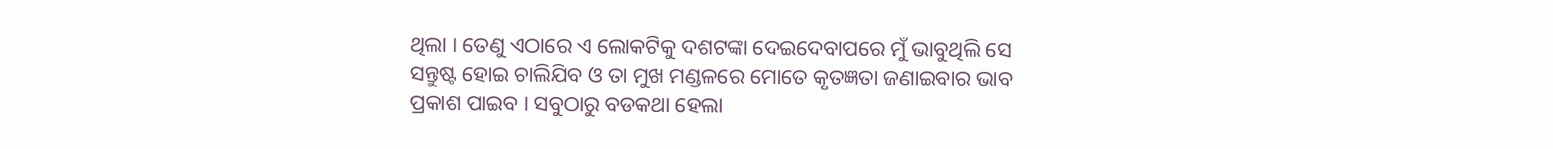ଥିଲା । ତେଣୁ ଏଠାରେ ଏ ଲୋକଟିକୁ ଦଶଟଙ୍କା ଦେଇଦେବାପରେ ମୁଁ ଭାବୁଥିଲି ସେ ସନ୍ତୁଷ୍ଟ ହୋଇ ଚାଲିଯିବ ଓ ତା ମୁଖ ମଣ୍ଡଳରେ ମୋତେ କୃତଜ୍ଞତା ଜଣାଇବାର ଭାବ ପ୍ରକାଶ ପାଇବ । ସବୁଠାରୁ ବଡକଥା ହେଲା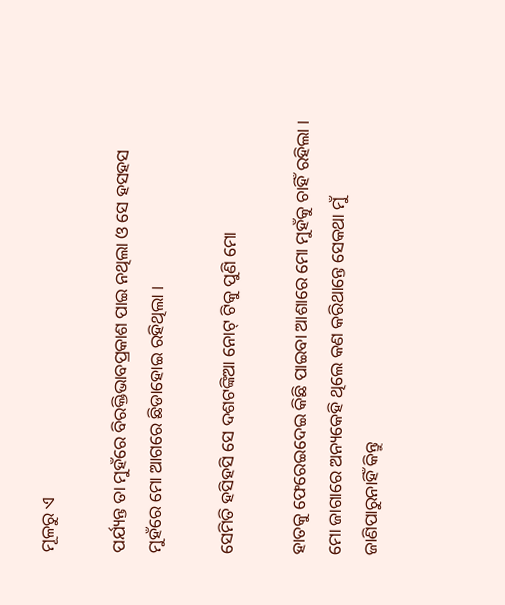ମୂଳରୁ ଏ

ପର୍ଯ୍ୟନ୍ତ ତା ମୁହଁରେ ବିରକ୍ତିଭାବପ୍ରକାଶ ପାଇ ନଥିଲା ଓ ସେ ହସହସ ମୁହଁରେ ମୋ ଆଗରେ ଛିଡାହୋଇ ରହିଥିଲା ।

ସେମିତି ହସିହସି ସେ ଦଶଟଙ୍କିଆ ନୋଟ୍ ଟିକୁ ପୁଣି ମୋ

ହାତକୁ ଫେରେଇଦେଇ କିଛି ପାଇବା ଆଶାରେ ମୋ ମୁହଁକୁ ଚାହିଁ ରହିଲା । ମୋ ଜାଗାରେ ଅନ୍ୟକେହି ଥିଲେ କଣ କରିଥାନ୍ତେ ସେକଥା ମୁଁ ଜାଣିପାରୁନାହିଁ କିନ୍ତୁ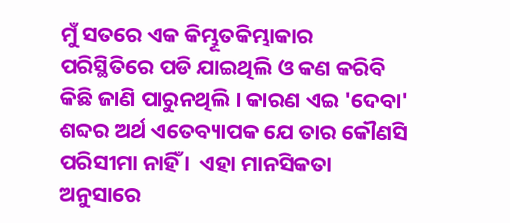ମୁଁ ସତରେ ଏକ କିମ୍ଭୂତକିମ୍ଭାକାର ପରିସ୍ଥିତିରେ ପଡି ଯାଇଥିଲି ଓ କଣ କରିବି କିଛି ଜାଣି ପାରୁନଥିଲି । କାରଣ ଏଇ 'ଦେବା' ଶବ୍ଦର ଅର୍ଥ ଏତେବ୍ୟାପକ ଯେ ତାର କୌଣସି ପରିସୀମା ନାହିଁ ।  ଏହା ମାନସିକତା ଅନୁସାରେ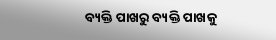ବ୍ୟକ୍ତି ପାଖରୁ ବ୍ୟକ୍ତି ପାଖକୁ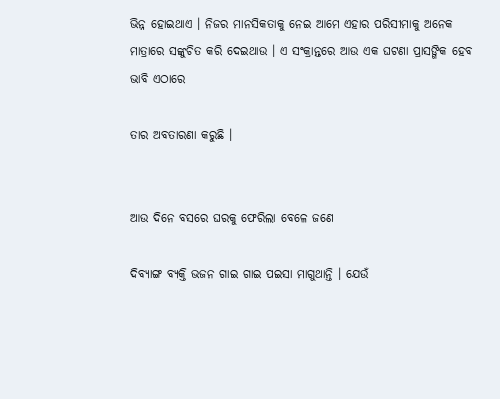ଭିନ୍ନ ହୋଇଥାଏ । ନିଜର ମାନସିକତାକୁ ନେଇ ଆମେ ଏହାର ପରିସୀମାକୁ ଅନେକ ମାତ୍ରାରେ ସଙ୍କୁଚିତ କରି ଦେଇଥାଉ । ଏ ସଂକ୍ରାନ୍ତରେ ଆଉ ଏକ ଘଟଣା ପ୍ରାସଙ୍ଗିକ ହେବ ଭାବି ଏଠାରେ

ତାର ଅବତାରଣା କରୁଛି ।


ଆଉ ଦିନେ ବସରେ ଘରକୁ ଫେରିଲା ବେଳେ ଜଣେ

ଦିବ୍ୟାଙ୍ଗ ବ୍ୟକ୍ତି ଭଜନ ଗାଇ ଗାଇ ପଇସା ମାଗୁଥାନ୍ତି । ଯେଉଁ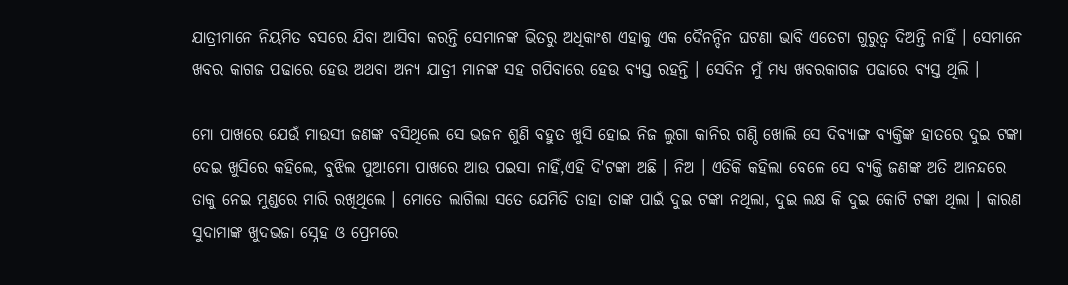ଯାତ୍ରୀମାନେ ନିୟମିତ ବସରେ ଯିବା ଆସିବା କରନ୍ତି ସେମାନଙ୍କ ଭିତରୁ ଅଧିକାଂଶ ଏହାକୁ ଏକ ଦୈନନ୍ଦିନ ଘଟଣା ଭାବି ଏତେଟା ଗୁରୁତ୍ୱ ଦିଅନ୍ତି ନାହିଁ । ସେମାନେ ଖବର କାଗଜ ପଢାରେ ହେଉ ଅଥବା ଅନ୍ୟ ଯାତ୍ରୀ ମାନଙ୍କ ସହ ଗପିବାରେ ହେଉ ବ୍ୟସ୍ତ ରହନ୍ତି । ସେଦିନ ମୁଁ ମଧ୍ୟ ଖବରକାଗଜ ପଢାରେ ବ୍ୟସ୍ତ ଥିଲି ।

ମୋ ପାଖରେ ଯେଉଁ ମାଉସୀ ଜଣଙ୍କ ବସିଥିଲେ ସେ ଭଜନ ଶୁଣି ବହୁତ ଖୁସି ହୋଇ ନିଜ ଲୁଗା କାନିର ଗଣ୍ଠି ଖୋଲି ସେ ଦିବ୍ୟାଙ୍ଗ ବ୍ୟକ୍ତିଙ୍କ ହାତରେ ଦୁଇ ଟଙ୍କା ଦେଇ ଖୁସିରେ କହିଲେ, ବୁଝିଲ ପୁଅ!ମୋ ପାଖରେ ଆଉ ପଇସା ନାହିଁ,ଏହି ଦି'ଟଙ୍କା ଅଛି । ନିଅ । ଏତିକି କହିଲା ବେଳେ ସେ ବ୍ୟକ୍ତି ଜଣଙ୍କ ଅତି ଆନନ୍ଦରେ ତାକୁ ନେଇ ମୁଣ୍ଡରେ ମାରି ରଖିଥିଲେ । ମୋତେ ଲାଗିଲା ସତେ ଯେମିତି ତାହା ତାଙ୍କ ପାଇଁ ଦୁଇ ଟଙ୍କା ନଥିଲା, ଦୁଇ ଲକ୍ଷ କି ଦୁଇ କୋଟି ଟଙ୍କା ଥିଲା । କାରଣ ସୁଦାମାଙ୍କ ଖୁଦଭଜା ସ୍ନେହ ଓ ପ୍ରେମରେ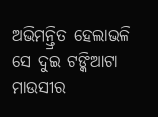ଅଭିମନ୍ତ୍ରିତ ହେଲାଭଳି ସେ ଦୁଇ ଟଙ୍କିଆଟା ମାଉସୀର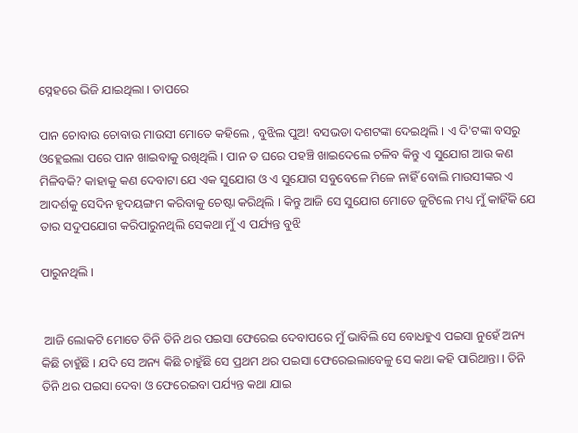ସ୍ନେହରେ ଭିଜି ଯାଇଥିଲା । ତାପରେ

ପାନ ଚୋବାଉ ଚୋବାଉ ମାଉସୀ ମୋତେ କହିଲେ , ବୁଝିଲ ପୁଅ! ବସଭଡା ଦଶଟଙ୍କା ଦେଇଥିଲି । ଏ ଦି'ଟଙ୍କା ବସରୁ ଓହ୍ଲେଇଲା ପରେ ପାନ ଖାଇବାକୁ ରଖିଥିଲି । ପାନ ତ ଘରେ ପହଞ୍ଚି ଖାଇଦେଲେ ଚଳିବ କିନ୍ତୁ ଏ ସୁଯୋଗ ଆଉ କଣ ମିଳିବକି? କାହାକୁ କଣ ଦେବାଟା ଯେ ଏକ ସୁଯୋଗ ଓ ଏ ସୁଯୋଗ ସବୁବେଳେ ମିଳେ ନାହିଁ ବୋଲି ମାଉସୀଙ୍କର ଏ ଆଦର୍ଶକୁ ସେଦିନ ହୃଦୟଙ୍ଗମ କରିବାକୁ ଚେଷ୍ଟା କରିଥିଲି । କିନ୍ତୁ ଆଜି ସେ ସୁଯୋଗ ମୋତେ ଜୁଟିଲେ ମଧ୍ୟ ମୁଁ କାହିଁକି ଯେ ତାର ସଦୁପଯୋଗ କରିପାରୁନଥିଲି ସେକଥା ମୁଁ ଏ ପର୍ଯ୍ୟନ୍ତ ବୁଝି

ପାରୁନଥିଲି ।


 ଆଜି ଲୋକଟି ମୋତେ ତିନି ତିନି ଥର ପଇସା ଫେରେଇ ଦେବାପରେ ମୁଁ ଭାବିଲି ସେ ବୋଧହୁଏ ପଇସା ନୁହେଁ ଅନ୍ୟ କିଛି ଚାହୁଁଛି । ଯଦି ସେ ଅନ୍ୟ କିଛି ଚାହୁଁଛି ସେ ପ୍ରଥମ ଥର ପଇସା ଫେରେଇଲାବେଳୁ ସେ କଥା କହି ପାରିଥାନ୍ତା । ତିନି ତିନି ଥର ପଇସା ଦେବା ଓ ଫେରେଇବା ପର୍ଯ୍ୟନ୍ତ କଥା ଯାଇ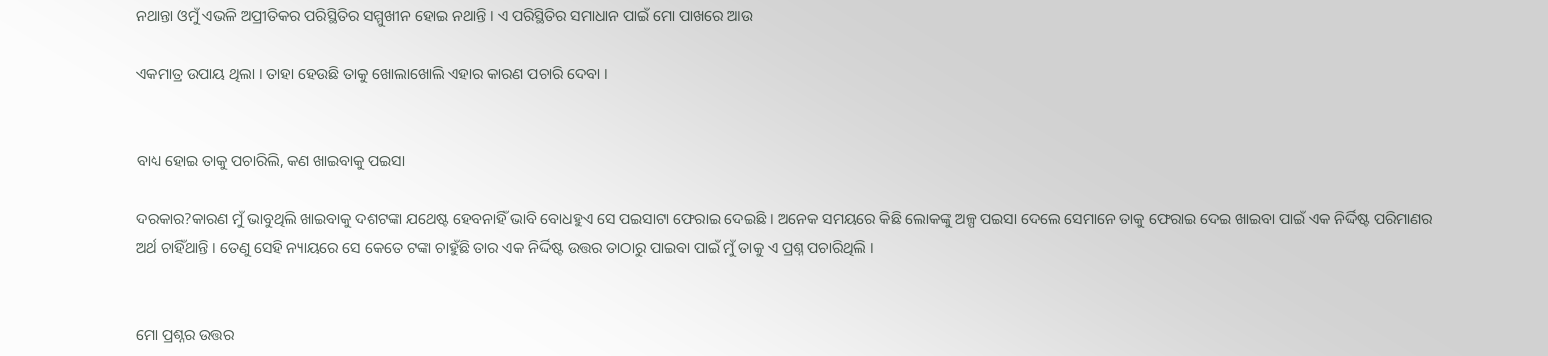ନଥାନ୍ତା ଓମୁଁ ଏଭଳି ଅପ୍ରୀତିକର ପରିସ୍ଥିତିର ସମ୍ମୁଖୀନ ହୋଇ ନଥାନ୍ତି । ଏ ପରିସ୍ଥିତିର ସମାଧାନ ପାଇଁ ମୋ ପାଖରେ ଆଉ

ଏକମାତ୍ର ଉପାୟ ଥିଲା । ତାହା ହେଉଛି ତାକୁ ଖୋଲାଖୋଲି ଏହାର କାରଣ ପଚାରି ଦେବା ।


ବାଧ୍ୟ ହୋଇ ତାକୁ ପଚାରିଲି, କଣ ଖାଇବାକୁ ପଇସା

ଦରକାର?କାରଣ ମୁଁ ଭାବୁଥିଲି ଖାଇବାକୁ ଦଶଟଙ୍କା ଯଥେଷ୍ଟ ହେବନାହିଁ ଭାବି ବୋଧହୁଏ ସେ ପଇସାଟା ଫେରାଇ ଦେଇଛି । ଅନେକ ସମୟରେ କିଛି ଲୋକଙ୍କୁ ଅଳ୍ପ ପଇସା ଦେଲେ ସେମାନେ ତାକୁ ଫେରାଇ ଦେଇ ଖାଇବା ପାଇଁ ଏକ ନିର୍ଦ୍ଦିଷ୍ଟ ପରିମାଣର ଅର୍ଥ ଚାହିଁଥାନ୍ତି । ତେଣୁ ସେହି ନ୍ୟାୟରେ ସେ କେତେ ଟଙ୍କା ଚାହୁଁଛି ତାର ଏକ ନିର୍ଦ୍ଦିଷ୍ଟ ଉତ୍ତର ତାଠାରୁ ପାଇବା ପାଇଁ ମୁଁ ତାକୁ ଏ ପ୍ରଶ୍ନ ପଚାରିଥିଲି ।


ମୋ ପ୍ରଶ୍ନର ଉତ୍ତର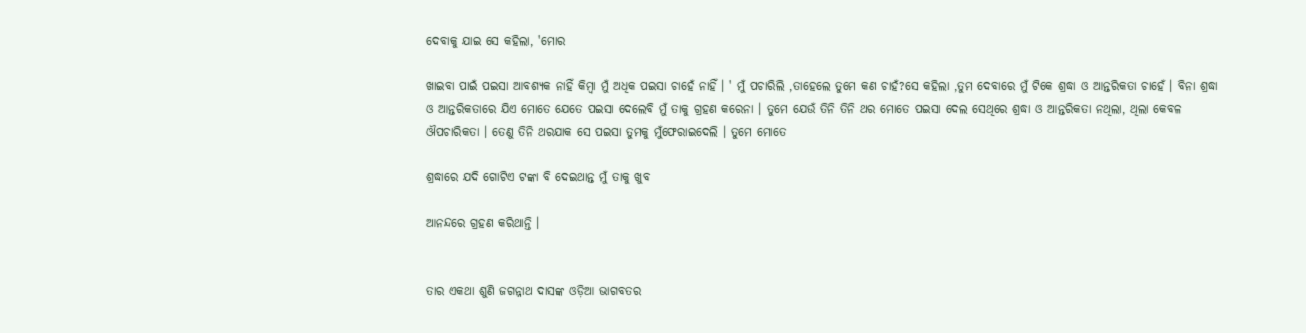ଦେବାକୁ ଯାଇ ସେ କହିଲା, 'ମୋର

ଖାଇବା ପାଇଁ ପଇସା ଆବଶ୍ୟକ ନାହିଁ କିମ୍ବା ମୁଁ ଅଧିକ ପଇସା ଚାହେଁ ନାହିଁ । ' ମୁଁ ପଚାରିଲି ,ତାହେଲେ ତୁମେ କଣ ଚାହଁ?ସେ କହିଲା ,ତୁମ ଦେବାରେ ମୁଁ ଟିକେ ଶ୍ରଦ୍ଧା ଓ ଆନ୍ତରିକତା ଚାହେଁ । ବିନା ଶ୍ରଦ୍ଧା ଓ ଆନ୍ତରିକତାରେ ଯିଏ ମୋତେ ଯେତେ ପଇସା ଦେଲେବି ମୁଁ ତାକୁ ଗ୍ରହଣ କରେନା । ତୁମେ ଯେଉଁ ତିନି ତିନି ଥର ମୋତେ ପଇସା ଦେଲ ସେଥିରେ ଶ୍ରଦ୍ଧା ଓ ଆନ୍ତରିକତା ନଥିଲା, ଥିଲା କେବଳ ଔପଚାରିକତା । ତେଣୁ ତିନି ଥରଯାକ ସେ ପଇସା ତୁମକୁ ମୁଁଫେରାଇଦେଲି । ତୁମେ ମୋତେ

ଶ୍ରଦ୍ଧାରେ ଯଦି ଗୋଟିଏ ଟଙ୍କା ବି ଦେଇଥାନ୍ତ ମୁଁ ତାକୁ ଖୁବ

ଆନନ୍ଦରେ ଗ୍ରହଣ କରିଥାନ୍ତି ।


ତାର ଏକଥା ଶୁଣି ଜଗନ୍ନାଥ ଦାସଙ୍କ ଓଡ଼ିଆ ଭାଗବତର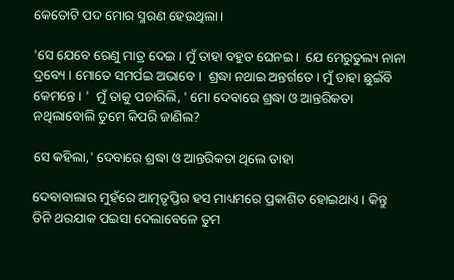କେତୋଟି ପଦ ମୋର ସ୍ମରଣ ହେଉଥିଲା ।

'ସେ ଯେବେ ରେଣୁ ମାତ୍ର ଦେଇ । ମୁଁ ତାହା ବହୁତ ଘେନଇ ।  ଯେ ମେରୁତୁଲ୍ୟ ନାନା ଦ୍ରବ୍ୟେ । ମୋତେ ସମର୍ପଇ ଅଭାବେ ।  ଶ୍ରଦ୍ଧା ନଥାଇ ଅନ୍ତର୍ଗତେ । ମୁଁ ତାହା ଛୁଇଁବି କେମନ୍ତେ । '  ମୁଁ ତାକୁ ପଚାରିଲି, ' ମୋ ଦେବାରେ ଶ୍ରଦ୍ଧା ଓ ଆନ୍ତରିକତା ନଥିଲାବୋଲି ତୁମେ କିପରି ଜାଣିଲ?

ସେ କହିଲା,' ଦେବାରେ ଶ୍ରଦ୍ଧା ଓ ଆନ୍ତରିକତା ଥିଲେ ତାହା

ଦେବାବାଲାର ମୁହଁରେ ଆତ୍ମତୃପ୍ତିର ହସ ମାଧ୍ୟମରେ ପ୍ରକାଶିତ ହୋଇଥାଏ । କିନ୍ତୁ ତିନି ଥରଯାକ ପଇସା ଦେଲାବେଳେ ତୁମ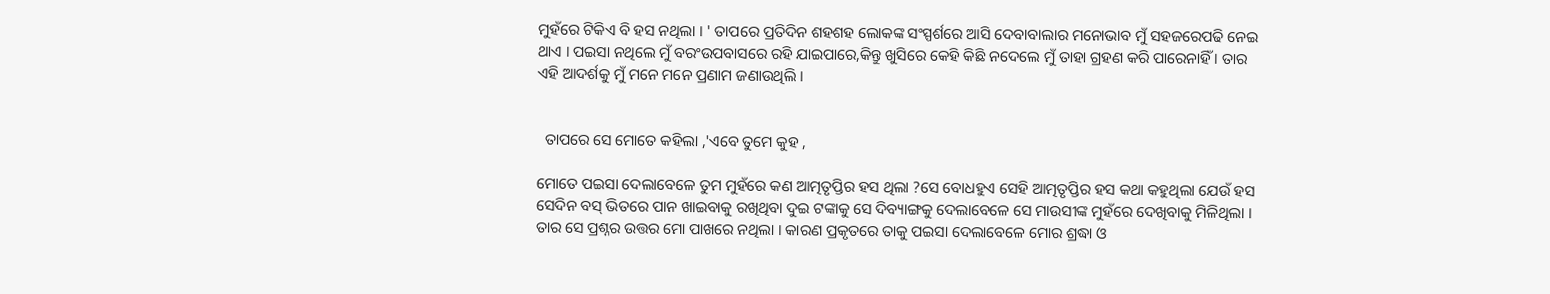ମୁହଁରେ ଟିକିଏ ବି ହସ ନଥିଲା । ' ତାପରେ ପ୍ରତିଦିନ ଶହଶହ ଲୋକଙ୍କ ସଂସ୍ପର୍ଶରେ ଆସି ଦେବାବାଲାର ମନୋଭାବ ମୁଁ ସହଜରେପଢି ନେଇ ଥାଏ । ପଇସା ନଥିଲେ ମୁଁ ବରଂଉପବାସରେ ରହି ଯାଇପାରେ,କିନ୍ତୁ ଖୁସିରେ କେହି କିଛି ନଦେଲେ ମୁଁ ତାହା ଗ୍ରହଣ କରି ପାରେନାହିଁ । ତାର ଏହି ଆଦର୍ଶକୁ ମୁଁ ମନେ ମନେ ପ୍ରଣାମ ଜଣାଉଥିଲି ।


  ତାପରେ ସେ ମୋତେ କହିଲା ,'ଏବେ ତୁମେ କୁହ ,

ମୋତେ ପଇସା ଦେଲାବେଳେ ତୁମ ମୁହଁରେ କଣ ଆତ୍ମତୃପ୍ତିର ହସ ଥିଲା ?ସେ ବୋଧହୁଏ ସେହି ଆତ୍ମତୃପ୍ତିର ହସ କଥା କହୁଥିଲା ଯେଉଁ ହସ ସେଦିନ ବସ୍ ଭିତରେ ପାନ ଖାଇବାକୁ ରଖିଥିବା ଦୁଇ ଟଙ୍କାକୁ ସେ ଦିବ୍ୟାଙ୍ଗକୁ ଦେଲାବେଳେ ସେ ମାଉସୀଙ୍କ ମୁହଁରେ ଦେଖିବାକୁ ମିଳିଥିଲା । ତାର ସେ ପ୍ରଶ୍ନର ଉତ୍ତର ମୋ ପାଖରେ ନଥିଲା । କାରଣ ପ୍ରକୃତରେ ତାକୁ ପଇସା ଦେଲାବେଳେ ମୋର ଶ୍ରଦ୍ଧା ଓ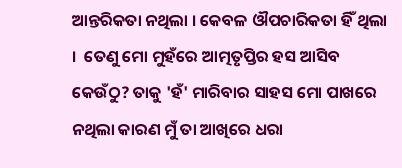ଆନ୍ତରିକତା ନଥିଲା । କେବଳ ଔପଚାରିକତା ହିଁ ଥିଲା ।  ତେଣୁ ମୋ ମୁହଁରେ ଆତ୍ମତୃପ୍ତିର ହସ ଆସିବ କେଉଁଠୁ? ତାକୁ 'ହଁ' ମାରିବାର ସାହସ ମୋ ପାଖରେ ନଥିଲା କାରଣ ମୁଁ ତା ଆଖିରେ ଧରା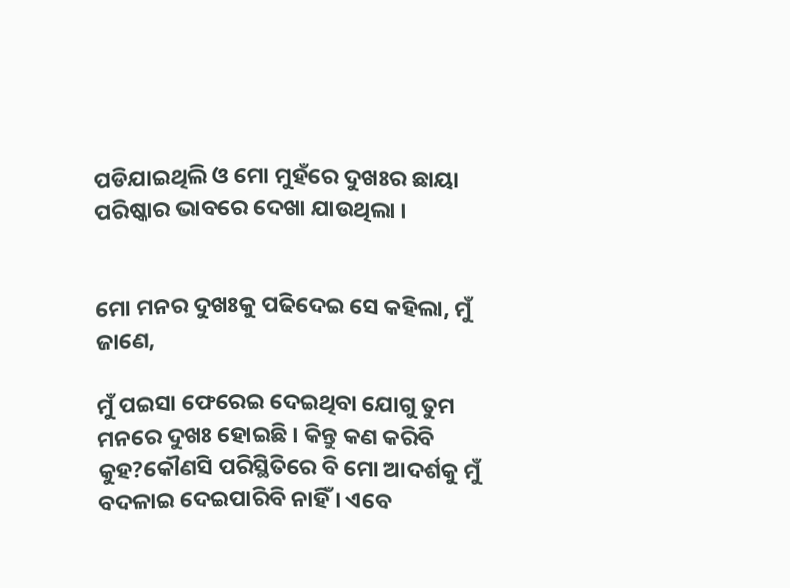ପଡିଯାଇଥିଲି ଓ ମୋ ମୁହଁରେ ଦୁଖଃର ଛାୟା ପରିଷ୍କାର ଭାବରେ ଦେଖା ଯାଉଥିଲା ।


ମୋ ମନର ଦୁଖଃକୁ ପଢିଦେଇ ସେ କହିଲା, ମୁଁ ଜାଣେ,

ମୁଁ ପଇସା ଫେରେଇ ଦେଇଥିବା ଯୋଗୁ ତୁମ ମନରେ ଦୁଖଃ ହୋଇଛି । କିନ୍ତୁ କଣ କରିବି କୁହ?କୌଣସି ପରିସ୍ଥିତିରେ ବି ମୋ ଆଦର୍ଶକୁ ମୁଁ ବଦଳାଇ ଦେଇପାରିବି ନାହିଁ । ଏବେ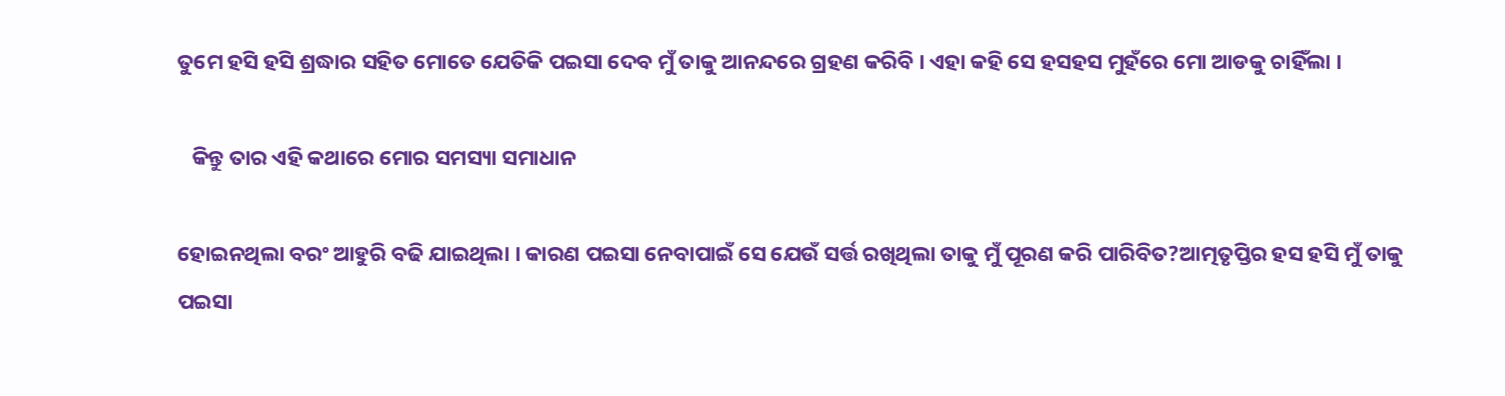ତୁମେ ହସି ହସି ଶ୍ରଦ୍ଧାର ସହିତ ମୋତେ ଯେତିକି ପଇସା ଦେବ ମୁଁ ତାକୁ ଆନନ୍ଦରେ ଗ୍ରହଣ କରିବି । ଏହା କହି ସେ ହସହସ ମୁହଁରେ ମୋ ଆଡକୁ ଚାହିଁଲା ।

   କିନ୍ତୁ ତାର ଏହି କଥାରେ ମୋର ସମସ୍ୟା ସମାଧାନ

ହୋଇନଥିଲା ବରଂ ଆହୁରି ବଢି ଯାଇଥିଲା । କାରଣ ପଇସା ନେବାପାଇଁ ସେ ଯେଉଁ ସର୍ତ୍ତ ରଖିଥିଲା ତାକୁ ମୁଁ ପୂରଣ କରି ପାରିବିତ?ଆତ୍ମତୃପ୍ତିର ହସ ହସି ମୁଁ ତାକୁ ପଇସା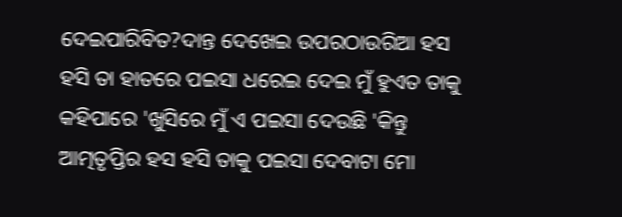ଦେଇପାରିବିତ?ଦାନ୍ତ ଦେଖେଇ ଉପରଠାଉରିଆ ହସ ହସି ତା ହାତରେ ପଇସା ଧରେଇ ଦେଇ ମୁଁ ହୁଏତ ତାକୁ କହିପାରେ 'ଖୁସିରେ ମୁଁ ଏ ପଇସା ଦେଉଛି 'କିନ୍ତୁ ଆତ୍ମତୃପ୍ତିର ହସ ହସି ତାକୁ ପଇସା ଦେବାଟା ମୋ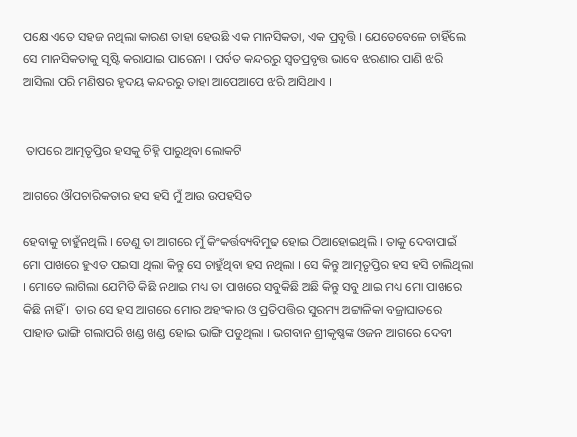ପକ୍ଷେ ଏତେ ସହଜ ନଥିଲା କାରଣ ତାହା ହେଉଛି ଏକ ମାନସିକତା, ଏକ ପ୍ରବୃତ୍ତି । ଯେତେବେଳେ ଚାହିଁଲେ ସେ ମାନସିକତାକୁ ସୃଷ୍ଟି କରାଯାଇ ପାରେନା । ପର୍ବତ କନ୍ଦରରୁ ସ୍ଵତପ୍ରବୃତ୍ତ ଭାବେ ଝରଣାର ପାଣି ଝରି ଆସିଲା ପରି ମଣିଷର ହୃଦୟ କନ୍ଦରରୁ ତାହା ଆପେଆପେ ଝରି ଆସିଥାଏ ।


 ତାପରେ ଆତ୍ମତୃପ୍ତିର ହସକୁ ଚିହ୍ନି ପାରୁଥିବା ଲୋକଟି

ଆଗରେ ଔପଚାରିକତାର ହସ ହସି ମୁଁ ଆଉ ଉପହସିତ

ହେବାକୁ ଚାହୁଁନଥିଲି । ତେଣୁ ତା ଆଗରେ ମୁଁ କିଂକର୍ତ୍ତବ୍ୟବିମୁଢ ହୋଇ ଠିଆହୋଇଥିଲି । ତାକୁ ଦେବାପାଇଁ ମୋ ପାଖରେ ହୁଏତ ପଇସା ଥିଲା କିନ୍ତୁ ସେ ଚାହୁଁଥିବା ହସ ନଥିଲା । ସେ କିନ୍ତୁ ଆତ୍ମତୃପ୍ତିର ହସ ହସି ଚାଲିଥିଲା । ମୋତେ ଲାଗିଲା ଯେମିତି କିଛି ନଥାଇ ମଧ୍ୟ ତା ପାଖରେ ସବୁକିଛି ଅଛି କିନ୍ତୁ ସବୁ ଥାଇ ମଧ୍ୟ ମୋ ପାଖରେ କିଛି ନାହିଁ ।  ତାର ସେ ହସ ଆଗରେ ମୋର ଅହଂକାର ଓ ପ୍ରତିପତ୍ତିର ସୁରମ୍ୟ ଅଟ୍ଟାଳିକା ବଜ୍ରାଘାତରେ ପାହାଡ ଭାଙ୍ଗି ଗଲାପରି ଖଣ୍ଡ ଖଣ୍ଡ ହୋଇ ଭାଙ୍ଗି ପଡୁଥିଲା । ଭଗବାନ ଶ୍ରୀକୃଷ୍ଣଙ୍କ ଓଜନ ଆଗରେ ଦେବୀ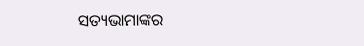ସତ୍ୟଭାମାଙ୍କର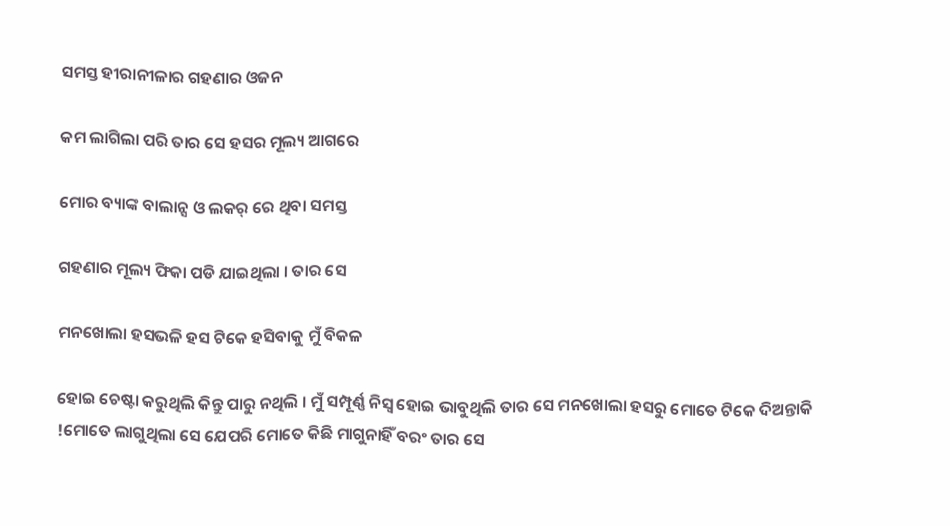ସମସ୍ତ ହୀରାନୀଳାର ଗହଣାର ଓଜନ

କମ ଲାଗିଲା ପରି ତାର ସେ ହସର ମୂଲ୍ୟ ଆଗରେ

ମୋର ବ୍ୟାଙ୍କ ବାଲାନ୍ସ ଓ ଲକର୍ ରେ ଥିବା ସମସ୍ତ

ଗହଣାର ମୂଲ୍ୟ ଫିକା ପଡି ଯାଇଥିଲା । ତାର ସେ

ମନଖୋଲା ହସଭଳି ହସ ଟିକେ ହସିବାକୁ ମୁଁ ବିକଳ

ହୋଇ ଚେଷ୍ଟା କରୁଥିଲି କିନ୍ତୁ ପାରୁ ନଥିଲି । ମୁଁ ସମ୍ପୂର୍ଣ୍ଣ ନିସ୍ଵ ହୋଇ ଭାବୁଥିଲି ତାର ସେ ମନଖୋଲା ହସରୁ ମୋତେ ଟିକେ ଦିଅନ୍ତାକି !ମୋତେ ଲାଗୁଥିଲା ସେ ଯେପରି ମୋତେ କିଛି ମାଗୁନାହିଁ ବରଂ ତାର ସେ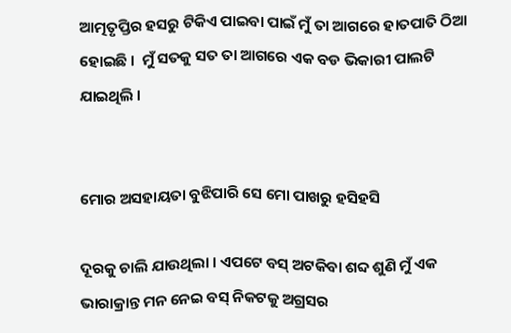ଆତ୍ମତୃପ୍ତିର ହସରୁ ଟିକିଏ ପାଇବା ପାଇଁ ମୁଁ ତା ଆଗରେ ହାତପାତି ଠିଆ ହୋଇଛି ।  ମୁଁ ସତକୁ ସତ ତା ଆଗରେ ଏକ ବଡ ଭିକାରୀ ପାଲଟି ଯାଇଥିଲି ।


ମୋର ଅସହାୟତା ବୁଝିପାରି ସେ ମୋ ପାଖରୁ ହସିହସି

ଦୂରକୁ ଚାଲି ଯାଉଥିଲା । ଏପଟେ ବସ୍ ଅଟକିବା ଶବ୍ଦ ଶୁଣି ମୁଁ ଏକ ଭାରାକ୍ରାନ୍ତ ମନ ନେଇ ବସ୍ ନିକଟକୁ ଅଗ୍ରସର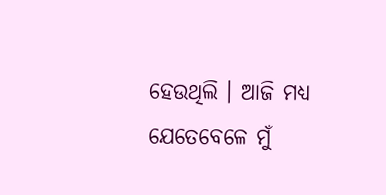ହେଉଥିଲି । ଆଜି ମଧ୍ୟ ଯେତେବେଳେ ମୁଁ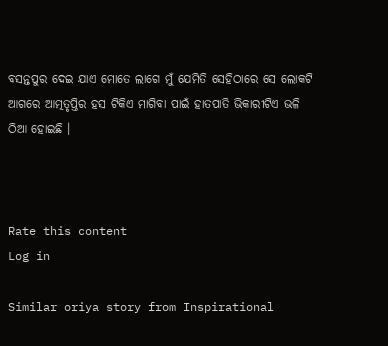ବସନ୍ତପୁର ଦେଇ ଯାଏ ମୋତେ ଲାଗେ ମୁଁ ଯେମିତି ସେହିଠାରେ ସେ ଲୋକଟି ଆଗରେ ଆତ୍ମତୃପ୍ତିର ହସ ଟିକିଏ ମାଗିବା ପାଇଁ ହାତପାତି ଭିକାରୀଟିଏ ଭଳି ଠିଆ ହୋଇଛି ।



Rate this content
Log in

Similar oriya story from Inspirational